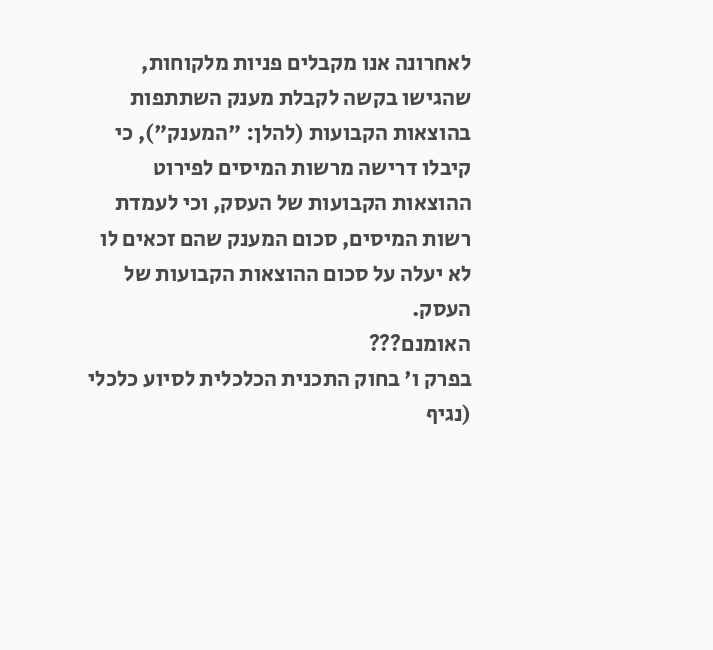לאחרונה אנו מקבלים פניות מלקוחות, שהגישו בקשה לקבלת מענק השתתפות בהוצאות הקבועות (להלן: "המענק"), כי קיבלו דרישה מרשות המיסים לפירוט ההוצאות הקבועות של העסק, וכי לעמדת רשות המיסים, סכום המענק שהם זכאים לו לא יעלה על סכום ההוצאות הקבועות של העסק.
האומנם???
בפרק ו' בחוק התכנית הכלכלית לסיוע כלכלי (נגיף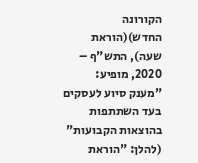הקורונה החדש)(הוראת שעה), התש"ף – 2020, מופיע: "מענק סיוע לעסקים בעד השתתפות בהוצאות הקבועות" (להלן: "הוראת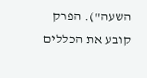השעה"). הפרק קובע את הכללים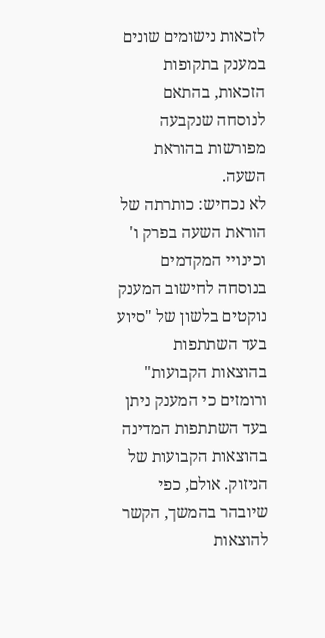לזכאות נישומים שונים במענק בתקופות הזכאות, בהתאם לנוסחה שנקבעה מפורשות בהוראת השעה.
לא נכחיש: כותרתה של הוראת השעה בפרק ו' וכינויי המקדמים בנוסחה לחישוב המענק נוקטים בלשון של "סיוע בעד השתתפות בהוצאות הקבועות" ורומזים כי המענק ניתן בעד השתתפות המדינה בהוצאות הקבועות של הניזוק. אולם, כפי שיובהר בהמשך, הקשר להוצאות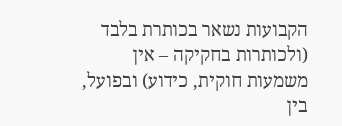הקבועות נשאר בכותרת בלבד (ולכותרות בחקיקה – אין משמעות חוקית, כידוע) ובפועל, בין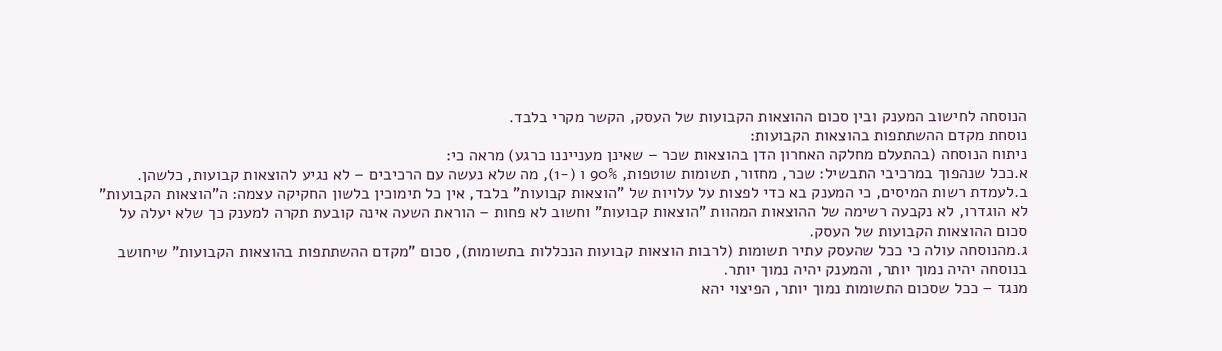הנוסחה לחישוב המענק ובין סכום ההוצאות הקבועות של העסק, הקשר מקרי בלבד.
נוסחת מקדם ההשתתפות בהוצאות הקבועות:
ניתוח הנוסחה (בהתעלם מחלקה האחרון הדן בהוצאות שכר – שאינן מענייננו כרגע) מראה כי:
א.ככל שנהפוך במרכיבי התבשיל: שכר, מחזור, תשומות שוטפות, 90% ו (-1), מה שלא נעשה עם הרכיבים – לא נגיע להוצאות קבועות, כלשהן.
ב.לעמדת רשות המיסים, כי המענק בא כדי לפצות על עלויות של "הוצאות קבועות" בלבד, אין כל תימוכין בלשון החקיקה עצמה: ה"הוצאות הקבועות" לא הוגדרו, לא נקבעה רשימה של ההוצאות המהוות "הוצאות קבועות" וחשוב לא פחות – הוראת השעה אינה קובעת תקרה למענק כך שלא יעלה על סכום ההוצאות הקבועות של העסק.
ג.מהנוסחה עולה כי ככל שהעסק עתיר תשומות (לרבות הוצאות קבועות הנכללות בתשומות), סכום "מקדם ההשתתפות בהוצאות הקבועות" שיחושב בנוסחה יהיה נמוך יותר, והמענק יהיה נמוך יותר.
מנגד – ככל שסכום התשומות נמוך יותר, הפיצוי יהא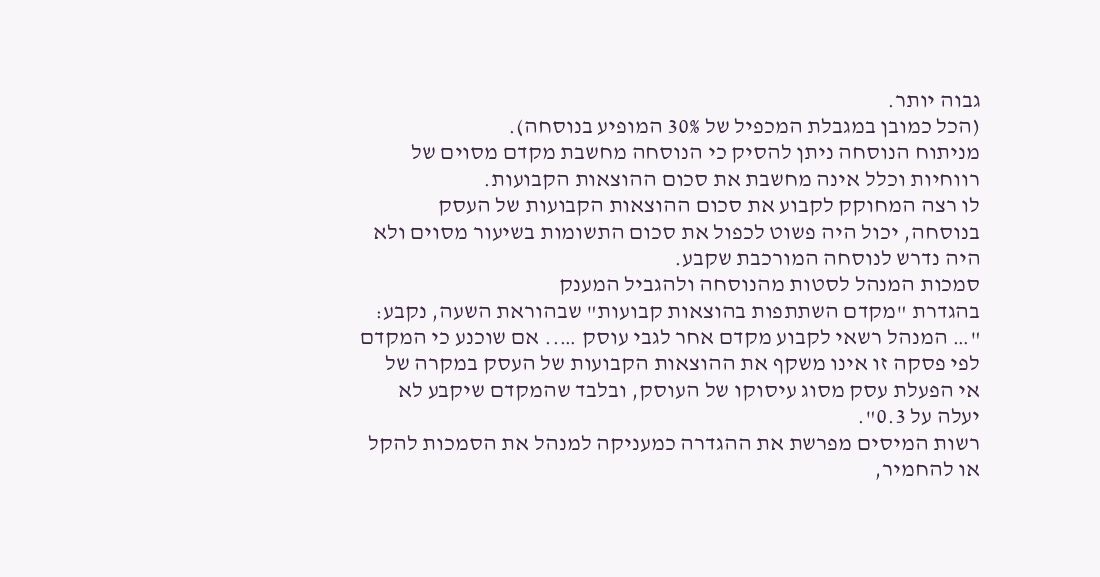גבוה יותר.
(הכל כמובן במגבלת המכפיל של 30% המופיע בנוסחה).
מניתוח הנוסחה ניתן להסיק כי הנוסחה מחשבת מקדם מסוים של רווחיות וכלל אינה מחשבת את סכום ההוצאות הקבועות.
לו רצה המחוקק לקבוע את סכום ההוצאות הקבועות של העסק בנוסחה, יכול היה פשוט לכפול את סכום התשומות בשיעור מסוים ולא היה נדרש לנוסחה המורכבת שקבע.
סמכות המנהל לסטות מהנוסחה ולהגביל המענק
בהגדרת "מקדם השתתפות בהוצאות קבועות" שבהוראת השעה, נקבע: "… המנהל רשאי לקבוע מקדם אחר לגבי עוסק ….. אם שוכנע כי המקדם לפי פסקה זו אינו משקף את ההוצאות הקבועות של העסק במקרה של אי הפעלת עסק מסוג עיסוקו של העוסק, ובלבד שהמקדם שיקבע לא יעלה על 0.3".
רשות המיסים מפרשת את ההגדרה כמעניקה למנהל את הסמכות להקל או להחמיר,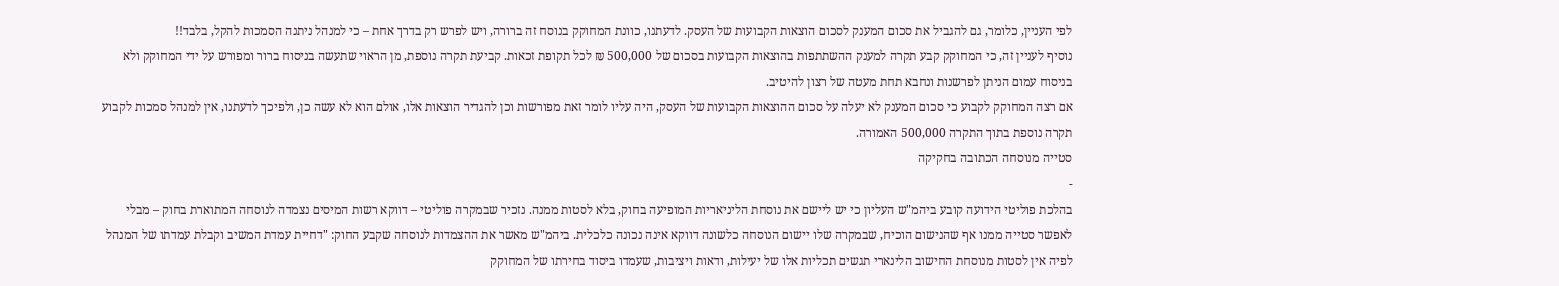לפי העניין, כלומר, גם להגביל את סכום המענק לסכום הוצאות הקבועות של העסק. לדעתנו, כוונת המחוקק בנוסח זה ברורה, ויש לפרש רק בדרך אחת – כי למנהל ניתנה הסמכות להקל, בלבד!!
נוסיף לעניין זה, כי המחוקק קבע תקרה למענק ההשתתפות בהוצאות הקבועות בסכום של 500,000 ₪ לכל תקופת זכאות. קביעת תקרה נוספת, מן הראוי שתעשה בניסוח ברור ומפורש על ידי המחוקק ולא בניסוח עמום הניתן לפרשנות ונחבא תחת מעטה של רצון להיטיב.
אם רצה המחוקק לקבוע כי סכום המענק לא יעלה על סכום ההוצאות הקבועות של העסק, היה עליו לומר זאת מפורשות וכן להגדיר הוצאות אלו, אולם הוא לא עשה כן, ולפיכך לדעתנו, אין למנהל סמכות לקבוע תקרה נוספת בתוך התקרה 500,000 האמורה.
סטייה מנוסחה הכתובה בחקיקה
-
בהלכת פוליטי הידועה קובע ביהמ"ש העליון כי יש ליישם את נוסחת הליניאריות המופיעה בחוק, בלא לסטות ממנה. נזכיר שבמקרה פוליטי – דווקא רשות המיסים נצמדה לנוסחה המתוארת בחוק – מבלי לאפשר סטייה ממנו אף שהנישום הוכיח, שבמקרה שלו יישום הנוסחה כלשונה דווקא אינה נכונה כלכלית. ביהמ"ש מאשר את ההצמדות לנוסחה שקבע החוק: "דחיית עמדת המשיב וקבלת עמדתו של המנהל לפיה אין לסטות מנוסחת החישוב הלינארי תגשים תכליות אלו של יעילות, ודאות ויציבות, שעמדו ביסוד בחירתו של המחוקק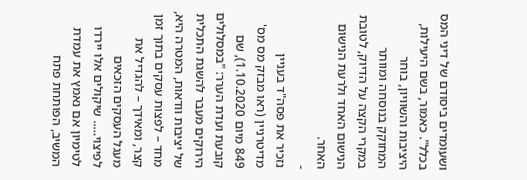ושעומדים ביסודם של דיני המס בכלל". כאמור, בשם היעילות, היציבות והשוויון, בוחר המחוקק בנוסחה ומוותר במקרי הקצה על הדיוק, לטובת הנישום האחד ולרעת הנישום האחר.
-
נזכיר את פסה"ד בעניין מדיטרניין (ראו מבזק מס מס' 849 מיום 1.10.2020), שם קובעת ועדת הערר: "במסלולים הירוקים מעבר להשגת התכלית של יציבות וודאות, המטרה היא, מחד – לפצות עסקים בתוך זמן קצר, ומאידך – להגדיל את מעגל העסקים הזכאים לפיצוי….. שיקולים אלו יירדו לטימיון אם נאמץ את עמדת המשיב, הפותחת פתח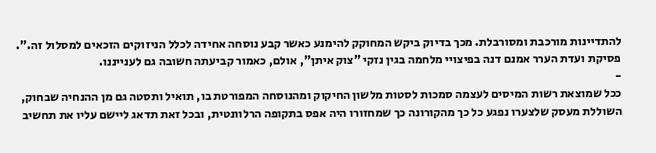להתדיינות מורכבת ומסורבלת. מכך בדיוק ביקש המחוקק להימנע כאשר קבע נוסחה אחידה לכלל הניזוקים הזכאים למסלול זה.". פסיקת ועדת הערר אמנם דנה בפיצויי מלחמה בגין נזקי "צוק איתן", אולם, כאמור קביעתה חשובה גם לענייננו.
-
ככל שמוצאת רשות המיסים לעצמה סמכות לסטות מלשון החיקוק ומהנוסחה המפורטת בו, תואיל ותסטה גם מן ההנחיה שבחוק, השוללת מעסק שלצערו נפגע כל כך מהקורונה כך שמחזורו היה אפס בתקופה הרלוונטית, ובכל זאת תדאג ליישם עליו את תחשיב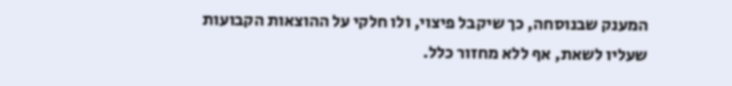המענק שבנוסחה, כך שיקבל פיצוי, ולו חלקי על ההוצאות הקבועות שעליו לשאת, אף ללא מחזור כלל.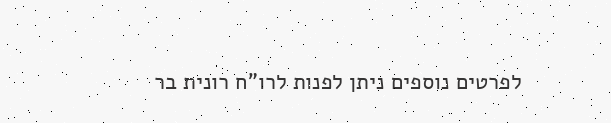לפרטים נוספים ניתן לפנות לרו"ח רונית בר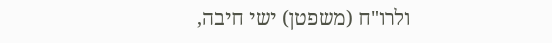ולרו"ח (משפטן) ישי חיבה,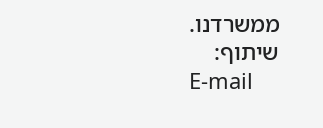ממשרדנו.
שיתוף:
E-mail